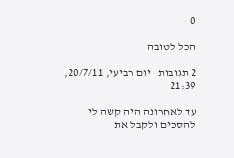0

הכל לטובה

2 תגובות   יום רביעי, 20/7/11, 21:39

עד לאחרונה היה קשה לי להסכים ולקבל את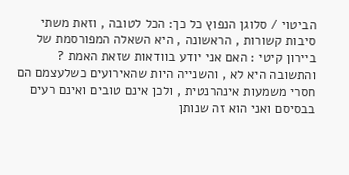הביטוי / סלוגן הנפוץ כל כך: הכל לטובה , וזאת משתי סיבות קשורות , הראשונה , היא השאלה המפורסמת של ביירון קיטי : האם אני יודע בוודאות שזאת האמת ? והתשובה היא לא , והשנייה היות שהאירועים כשלעצמם הם חסרי משמעות אינהרנטית , ולכן אינם טובים ואינם רעים בבסיסם ואני הוא זה שנותן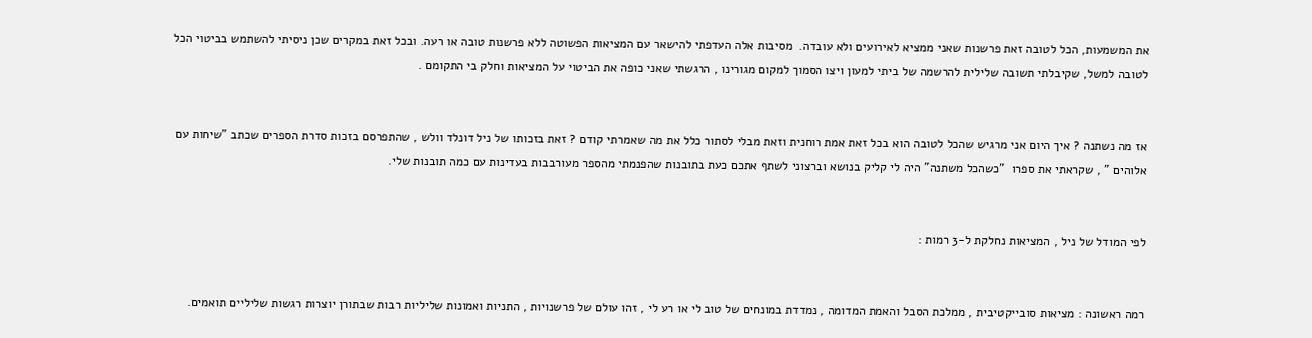את המשמעות, הכל לטובה זאת פרשנות שאני ממציא לאירועים ולא עובדה.  מסיבות אלה העדפתי להישאר עם המציאות הפשוטה ללא פרשנות טובה או רעה. ובכל זאת במקרים שכן ניסיתי להשתמש בביטוי הכל לטובה למשל, שקיבלתי תשובה שלילית להרשמה של ביתי למעון ויצו הסמוך למקום מגורינו , הרגשתי שאני כופה את הביטוי על המציאות וחלק בי התקומם .


אז מה נשתנה ? איך היום אני מרגיש שהכל לטובה הוא בכל זאת אמת רוחנית וזאת מבלי לסתור כלל את מה שאמרתי קודם ? זאת בזכותו של ניל דונלד וולש , שהתפרסם בזכות סדרת הספרים שכתב "שיחות עם אלוהים " , שקראתי את ספרו  "כשהכל משתנה" היה לי קליק בנושא וברצוני לשתף אתכם כעת בתובנות שהפנמתי מהספר מעורבבות בעדינות עם כמה תובנות שלי.


לפי המודל של ניל , המציאות נחלקת ל-3 רמות :


רמה ראשונה : מציאות סובייקטיבית , ממלכת הסבל והאמת המדומה , נמדדת במונחים של טוב לי או רע לי , זהו עולם של פרשנויות , התניות ואמונות שליליות רבות שבתורן יוצרות רגשות שליליים תואמים.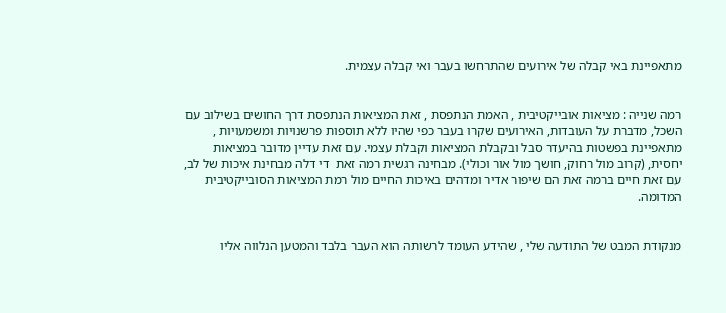מתאפיינת באי קבלה של אירועים שהתרחשו בעבר ואי קבלה עצמית.


רמה שנייה : מציאות אובייקטיבית , האמת הנתפסת , זאת המציאות הנתפסת דרך החושים בשילוב עם השכל, מדברת על העובדות, האירועים שקרו בעבר כפי שהיו ללא תוספות פרשנויות ומשמעויות , מתאפיינת בפשטות בהיעדר סבל ובקבלת המציאות וקבלת עצמי. עם זאת עדיין מדובר במציאות יחסית, (קרוב מול רחוק, חושך מול אור וכולי). מבחינה רגשית רמה זאת  די דלה מבחינת איכות של לב, עם זאת חיים ברמה זאת הם שיפור אדיר ומדהים באיכות החיים מול רמת המציאות הסובייקטיבית המדומה.


מנקודת המבט של התודעה שלי , שהידע העומד לרשותה הוא העבר בלבד והמטען הנלווה אליו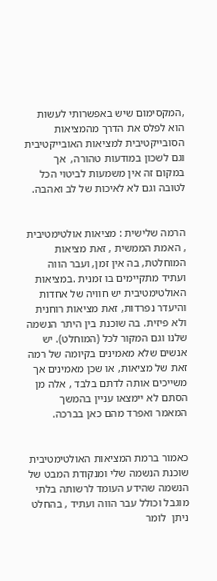,המקסימום שיש באפשרותי לעשות הוא לפלס את הדרך מהמציאות הסובייקטיבית למציאות האובייקטיבית וגם לשכון במודעות טהורה,  אך במקום זה אין משמעות לביטוי הכל לטובה וגם לא לאיכות של לב ואהבה.


הרמה שלישית : מציאות אולטימטיבית , האמת הממשית , זאת מציאות המוחלטת, בה אין זמן, ועבר הווה ועתיד מתקיימים בו זמנית .במציאות האולטימטיבית יש חוויה של אחדות והיעדר נפרדות, זאת מציאות רוחנית ולא פיזית. בה שוכנת בין היתר הנשמה שלנו וגם המקור לכל (המוחלט). יש אנשים שלא מאמינים בקיומה של רמה זאת של מציאות, או שכן מאמינים אך משייכים אותה לדתם בלבד , אלה מן הסתם לא יימצאו עניין בהמשך המאמר ואפרד מהם כאן בברכה.


כאמור ברמת המציאות האולטימטיבית שוכנת הנשמה שלי ומנקודת המבט של הנשמה שהידע העומד לרשותה בלתי מוגבל וכולל עבר הווה ועתיד , בהחלט ניתן  לומר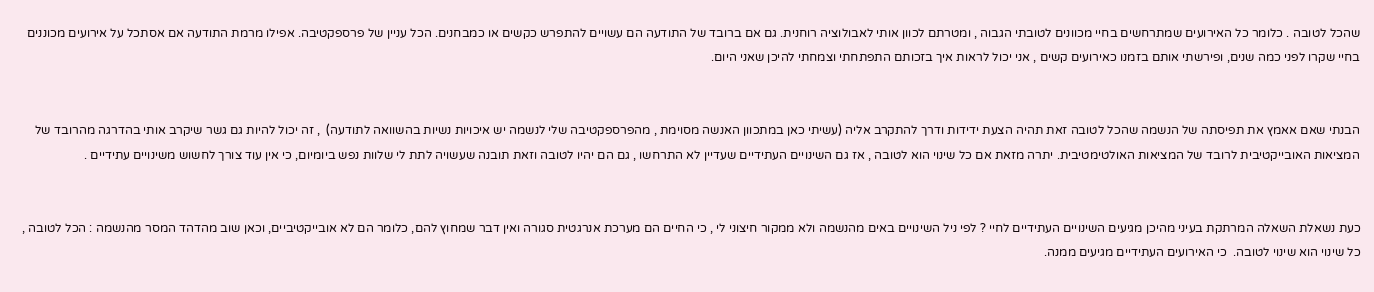שהכל לטובה . כלומר כל האירועים שמתרחשים בחיי מכוונים לטובתי הגבוה , ומטרתם לכוון אותי לאבולוציה רוחנית. גם אם ברובד של התודעה הם עשויים להתפרש כקשים או כמבחנים. הכל עניין של פרספקטיבה. אפילו מרמת התודעה אם אסתכל על אירועים מכוננים בחיי שקרו לפני כמה שנים, ופירשתי אותם בזמנו כאירועים קשים , אני יכול לראות איך בזכותם התפתחתי וצמחתי להיכן שאני היום.


הבנתי שאם אאמץ את תפיסתה של הנשמה שהכל לטובה זאת תהיה הצעת ידידות ודרך להתקרב אליה (עשיתי כאן במתכוון האנשה מסוימת , מהפרספקטיבה שלי לנשמה יש איכויות נשיות בהשוואה לתודעה)  , זה יכול להיות גם גשר שיקרב אותי בהדרגה מהרובד של המציאות האובייקטיבית לרובד של המציאות האולטימטיבית. יתרה מזאת אם כל שינוי הוא לטובה , אז גם השינויים העתידיים שעדיין לא התרחשו , גם הם יהיו לטובה וזאת תובנה שעשויה לתת לי שלוות נפש ביומיום, כי אין עוד צורך לחשוש משינויים עתידיים .


כעת נשאלת השאלה המרתקת בעיני מהיכן מגיעים השינויים העתידיים לחיי ? לפי ניל השינויים באים מהנשמה ולא ממקור חיצוני לי , כי החיים הם מערכת אנרגטית סגורה ואין דבר שמחוץ להם, כלומר הם לא אובייקטיביים, וכאן שוב מהדהד המסר מהנשמה : הכל לטובה , כל שינוי הוא שינוי לטובה.  כי האירועים העתידיים מגיעים ממנה.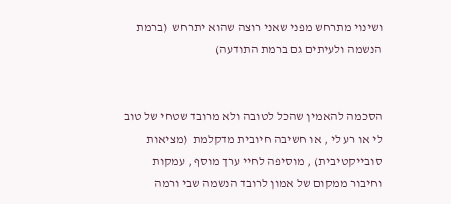ושינוי מתרחש מפני שאני רוצה שהוא יתרחש  (ברמת הנשמה ולעיתים גם ברמת התודעה)


הסכמה להאמין שהכל לטובה ולא מרובד שטחי של טוב לי או רע לי , או חשיבה חיובית מדקלמת  (מציאות סובייקטיבית) , מוסיפה לחיי ערך מוסף , עמקות וחיבור ממקום של אמון לרובד הנשמה שבי ורמה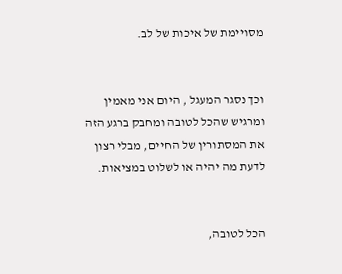מסויימת של איכות של לב.


וכך נסגר המעגל , היום אני מאמין ומרגיש שהכל לטובה ומחבק ברגע הזה את המסתורין של החיים, מבלי רצון לדעת מה יהיה או לשלוט במציאות.


הכל לטובה,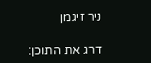ניר זיגמן

דרג את התוכן: